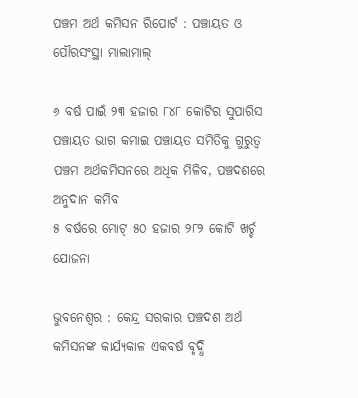ପଞ୍ଚମ ଅର୍ଥ କମିସନ ରିପୋର୍ଟ : ପଞ୍ଚାୟତ ଓ ପୌରସଂସ୍ଥା ମାଲାମାଲ୍

୬ ବର୍ଷ ପାଇଁ ୨୩ ହଜାର ୮୪୮ କୋଟିର ସୁପାରିସ
ପଞ୍ଚାୟତ ଭାଗ କମାଇ ପଞ୍ଚାୟତ ସମିତିକୁ ଗୁରୁତ୍ବ
ପଞ୍ଚମ ଅର୍ଥକମିସନରେ ଅଧିକ ମିଳିବ, ପଞ୍ଚଦଶରେ ଅନୁଦାନ କମିବ
୫ ବର୍ଷରେ ମୋଟ୍ ୫୦ ହଜାର ୨୮୨ କୋଟି ଖର୍ଚ୍ଚ ଯୋଜନା

ଭୁବନେଶ୍ବର : କେନ୍ଦ୍ର ସରକାର ପଞ୍ଚଦଶ ଅର୍ଥ କମିସନଙ୍କ କାର୍ଯ୍ୟକାଳ ଏକବର୍ଷ ବୃଦ୍ଧି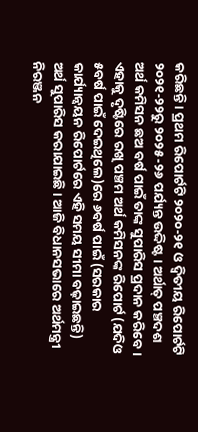କରିଛନ୍ତି। ପ୍ରଥମ ରିପୋର୍ଟଟି ୨୦୨୦-୨୧ ଓ ଦ୍ବିତୀୟ ରିପୋର୍ଟଟି ୨୦୨୧-୨୨ରୁ ୨୦୨୫-୨୬ ପର୍ଯ୍ୟନ୍ତ ଉଦ୍ଦିଷ୍ଟ। ଅର୍ଥାତ୍ ପଞ୍ଚଦଶ ଅର୍ଥ କମିସନ ଛଅ ବର୍ଷ ପାଇଁ ତାଙ୍କ ସୁପାରିସ ପ୍ରଦାନ କରିବେ। ଏହାକୁ ଦୃଷ୍ଟିରେ ରଖି ପଞ୍ଚମ ଅର୍ଥ କମିସନଙ୍କ ରିପୋର୍ଟ (ଯଦିଓ ୫ବର୍ଷ ପାଇଁ ଦେଇଥିଲେ)ରେ ୬ବର୍ଷ ପାଇଁ (ସରକାର କାର୍ଯ୍ୟାନ୍ବୟନ ରିପୋର୍ଟରେ ଏହି ସମୟ ସୀମା ବଢ଼ାଇଛନ୍ତି) ଅର୍ଥ ସୁପାରିସ କରାଯାଇଛି। ଆଜି ବିଧାନସଭାରେ ଅର୍ଥମନ୍ତ୍ରୀ ନିରଞ୍ଜନ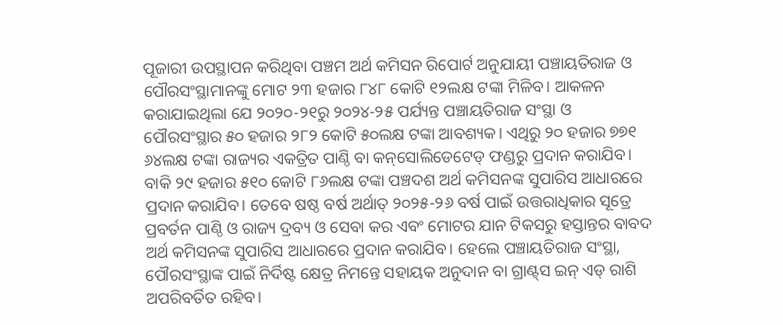ପୂଜାରୀ ଉପସ୍ଥାପନ କରିଥିବା ପଞ୍ଚମ ଅର୍ଥ କମିସନ ରିପୋର୍ଟ ଅନୁଯାୟୀ ପଞ୍ଚାୟତିରାଜ ଓ ପୌରସଂସ୍ଥାମାନଙ୍କୁ ମୋଟ ୨୩ ହଜାର ୮୪୮ କୋଟି ୧୨ଲକ୍ଷ ଟଙ୍କା ମିଳିବ। ଆକଳନ କରାଯାଇଥିଲା ଯେ ୨୦୨୦-୨୧ରୁ ୨୦୨୪-୨୫ ପର୍ଯ୍ୟନ୍ତ ପଞ୍ଚାୟତିରାଜ ସଂସ୍ଥା ଓ ପୌରସଂସ୍ଥାର ୫୦ ହଜାର ୨୮୨ କୋଟି ୫୦ଲକ୍ଷ ଟଙ୍କା ଆବଶ୍ୟକ। ଏଥିରୁ ୨୦ ହଜାର ୭୭୧ ୬୪ଲକ୍ଷ ଟଙ୍କା ରାଜ୍ୟର ଏକତ୍ରିତ ପାଣ୍ଠି ବା କନ୍‌ସୋଲିଡେଟେଡ୍ ଫଣ୍ଡରୁ ପ୍ରଦାନ କରାଯିବ। ବାକି ୨୯ ହଜାର ୫୧୦ କୋଟି ୮୬ଲକ୍ଷ ଟଙ୍କା ପଞ୍ଚଦଶ ଅର୍ଥ କମିସନଙ୍କ ସୁପାରିସ ଆଧାରରେ ପ୍ରଦାନ କରାଯିବ। ତେବେ ଷଷ୍ଠ ବର୍ଷ ଅର୍ଥାତ୍ ୨୦୨୫-୨୬ ବର୍ଷ ପାଇଁ ଉତ୍ତରାଧିକାର ସୂତ୍ରେ ପ୍ରବର୍ତନ ପାଣ୍ଠି ଓ ରାଜ୍ୟ ଦ୍ରବ୍ୟ ଓ ସେବା କର ଏବଂ ମୋଟର ଯାନ ଟିକସରୁ ହସ୍ତାନ୍ତର ବାବଦ ଅର୍ଥ କମିସନଙ୍କ ସୁପାରିସ ଆଧାରରେ ପ୍ରଦାନ କରାଯିବ। ହେଲେ ପଞ୍ଚାୟତିରାଜ ସଂସ୍ଥା, ପୌରସଂସ୍ଥାଙ୍କ ପାଇଁ ନିର୍ଦିଷ୍ଟ କ୍ଷେତ୍ର ନିମନ୍ତେ ସହାୟକ ଅନୁଦାନ ବା ଗ୍ରାଣ୍ଟ୍‌ସ ଇନ୍ ଏଡ୍ ରାଶି ଅପରିବର୍ତିତ ରହିବ।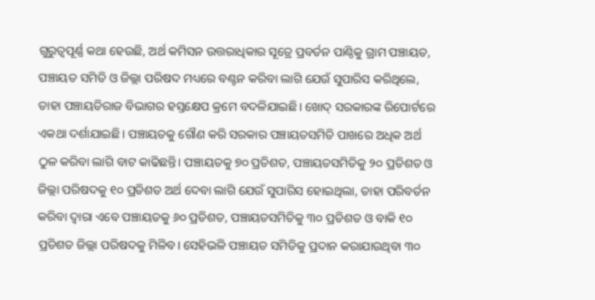ଗୁରୁତ୍ବପୂର୍ଣ୍ଣ କଥା ହେଉଛି, ଅର୍ଥ କମିସନ ଉତ୍ତରାଧିକାର ସୂତ୍ରେ ପ୍ରବର୍ତନ ପାଣ୍ଠିକୁ ଗ୍ରାମ ପଞ୍ଚାୟତ, ପଞ୍ଚାୟତ ସମିତି ଓ ଜିଲ୍ଲା ପରିଷଦ ମଧ୍ୟରେ ବଣ୍ଟନ କରିବା ଲାଗି ଯେଉଁ ସୁପାରିସ କରିଥିଲେ, ତାହା ପଞ୍ଚାୟତିରାଜ ବିଭାଗର ହସ୍ତକ୍ଷେପ କ୍ରମେ ବଦଳିଯାଇଛି। ଖୋଦ୍ ସରକାରଙ୍କ ରିପୋର୍ଟରେ ଏକଥା ଦର୍ଶାଯାଇଛି। ପଞ୍ଚାୟତକୁ ଗୌଣ କରି ସରକାର ପଞ୍ଚାୟତସମିତି ପାଖରେ ଅଧିକ ଅର୍ଥ ଠୁଳ କରିବା ଲାଗି ବାଟ କାଢିଛନ୍ତି। ପଞ୍ଚାୟତକୁ ୭୦ ପ୍ରତିଶତ, ପଞ୍ଚାୟତସମିତିକୁ ୨୦ ପ୍ରତିଶତ ଓ ଜିଲ୍ଲା ପରିଷଦକୁ ୧୦ ପ୍ରତିଶତ ଅର୍ଥ ଦେବା ଲାଗି ଯେଉଁ ସୁପାରିସ ହୋଇଥିଲା, ତାହା ପରିବର୍ତନ କରିବା ଦ୍ବାରା ଏବେ ପଞ୍ଚାୟତକୁ ୬୦ ପ୍ରତିଶତ, ପଞ୍ଚାୟତସମିତିକୁ ୩୦ ପ୍ରତିଶତ ଓ ବାକି ୧୦ ପ୍ରତିଶତ ଜିଲ୍ଲା ପରିଷଦକୁ ମିଳିବ। ସେହିଭଳି ପଞ୍ଚାୟତ ସମିତିକୁ ପ୍ରଦାନ କରାଯାଉଥିବା ୩୦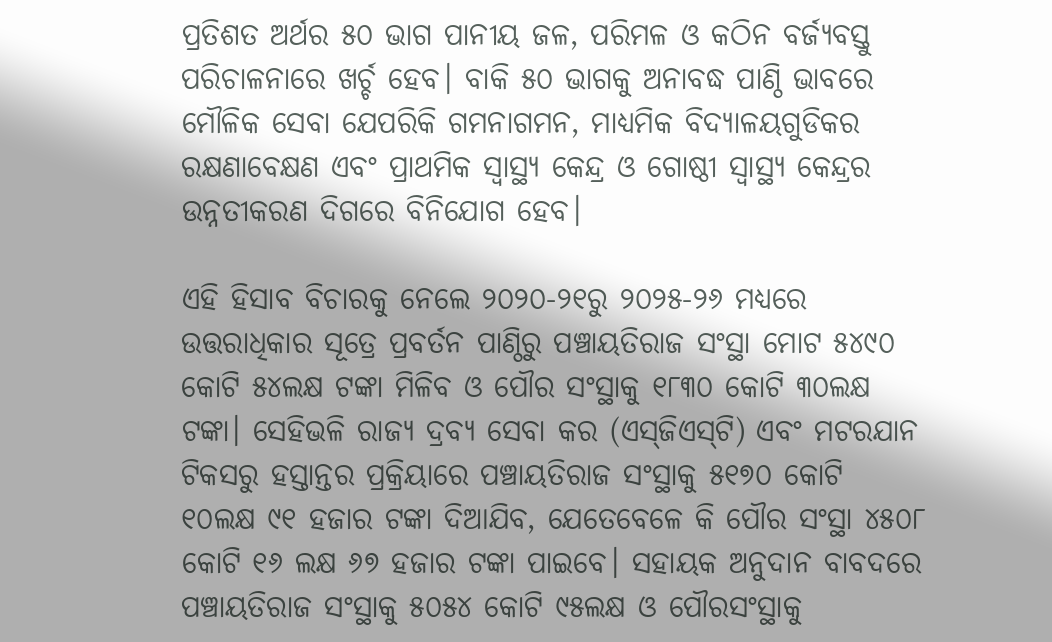ପ୍ରତିଶତ ଅର୍ଥର ୫୦ ଭାଗ ପାନୀୟ ଜଳ, ପରିମଳ ଓ କଠିନ ବର୍ଜ୍ୟବସ୍ତୁ ପରିଚାଳନାରେ ଖର୍ଚ୍ଚ ହେବ। ବାକି ୫୦ ଭାଗକୁ ଅନାବଦ୍ଧ ପାଣ୍ଠି ଭାବରେ ମୌଳିକ ସେବା ଯେପରିକି ଗମନାଗମନ, ମାଧ୍ୟମିକ ବିଦ୍ୟାଳୟଗୁଡିକର ରକ୍ଷଣାବେକ୍ଷଣ ଏବଂ ପ୍ରାଥମିକ ସ୍ବାସ୍ଥ୍ୟ କେନ୍ଦ୍ର ଓ ଗୋଷ୍ଠୀ ସ୍ବାସ୍ଥ୍ୟ କେନ୍ଦ୍ରର ଉନ୍ନତୀକରଣ ଦିଗରେ ବିନିଯୋଗ ହେବ।

ଏହି ହିସାବ ବିଚାରକୁ ନେଲେ ୨୦୨୦-୨୧ରୁ ୨୦୨୫-୨୬ ମଧ୍ୟରେ ଉତ୍ତରାଧିକାର ସୂତ୍ରେ ପ୍ରବର୍ତନ ପାଣ୍ଠିରୁ ପଞ୍ଚାୟତିରାଜ ସଂସ୍ଥା ମୋଟ ୫୪୯୦ କୋଟି ୫୪ଲକ୍ଷ ଟଙ୍କା ମିଳିବ ଓ ପୌର ସଂସ୍ଥାକୁ ୧୮୩୦ କୋଟି ୩୦ଲକ୍ଷ ଟଙ୍କା। ସେହିଭଳି ରାଜ୍ୟ ଦ୍ରବ୍ୟ ସେବା କର (ଏସ୍‌ଜିଏସ୍‌ଟି) ଏବଂ ମଟରଯାନ ଟିକସରୁ ହସ୍ତାନ୍ତର ପ୍ରକ୍ରିୟାରେ ପଞ୍ଚାୟତିରାଜ ସଂସ୍ଥାକୁ ୫୧୭୦ କୋଟି ୧୦ଲକ୍ଷ ୯୧ ହଜାର ଟଙ୍କା ଦିଆଯିବ, ଯେତେବେଳେ କି ପୌର ସଂସ୍ଥା ୪୫୦୮ କୋଟି ୧୬ ଲକ୍ଷ ୬୭ ହଜାର ଟଙ୍କା ପାଇବେ। ସହାୟକ ଅନୁଦାନ ବାବଦରେ ପଞ୍ଚାୟତିରାଜ ସଂସ୍ଥାକୁ ୫୦୫୪ କୋଟି ୯୫ଲକ୍ଷ ଓ ପୌରସଂସ୍ଥାକୁ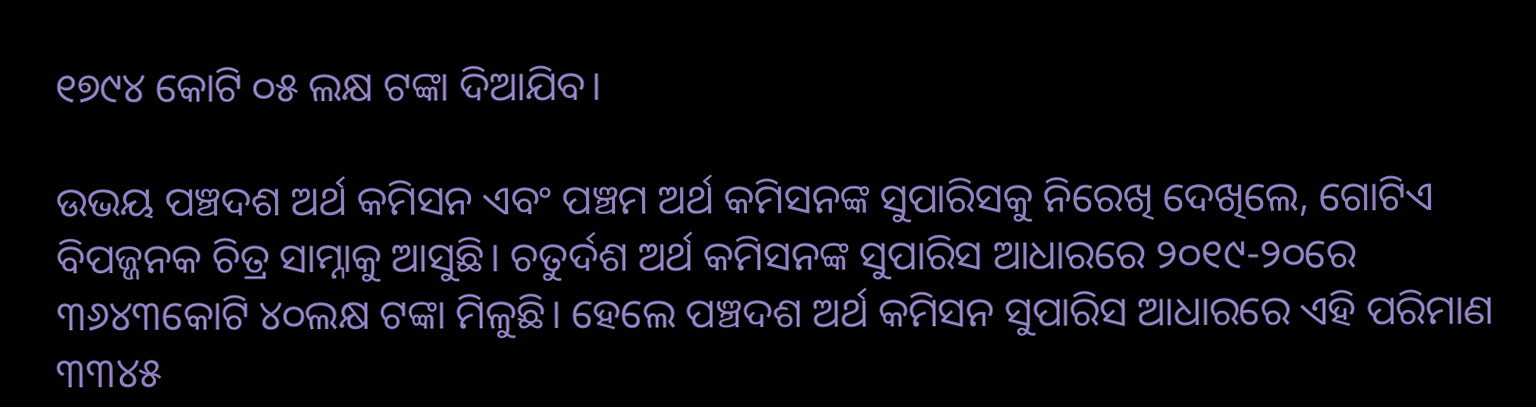୧୭୯୪ କୋଟି ୦୫ ଲକ୍ଷ ଟଙ୍କା ଦିଆଯିବ।

ଉଭୟ ପଞ୍ଚଦଶ ଅର୍ଥ କମିସନ ଏବଂ ପଞ୍ଚମ ଅର୍ଥ କମିସନଙ୍କ ସୁପାରିସକୁ ନିରେଖି ଦେଖିଲେ, ଗୋଟିଏ ବିପଜ୍ଜନକ ଚିତ୍ର ସାମ୍ନାକୁ ଆସୁଛି। ଚତୁର୍ଦଶ ଅର୍ଥ କମିସନଙ୍କ ସୁପାରିସ ଆଧାରରେ ୨୦୧୯-୨୦ରେ ୩୬୪୩କୋଟି ୪୦ଲକ୍ଷ ଟଙ୍କା ମିଳୁଛି। ହେଲେ ପଞ୍ଚଦଶ ଅର୍ଥ କମିସନ ସୁପାରିସ ଆଧାରରେ ଏହି ପରିମାଣ ୩୩୪୫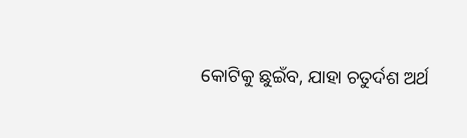କୋଟିକୁ ଛୁଇଁବ, ଯାହା ଚତୁର୍ଦଶ ଅର୍ଥ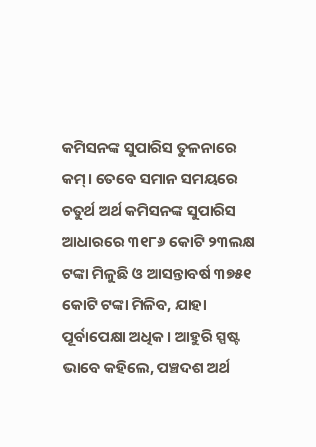କମିସନଙ୍କ ସୁପାରିସ ତୁଳନାରେ କମ୍। ତେବେ ସମାନ ସମୟରେ ଚତୁର୍ଥ ଅର୍ଥ କମିସନଙ୍କ ସୁପାରିସ ଆଧାରରେ ୩୧୮୬ କୋଟି ୨୩ଲକ୍ଷ ଟଙ୍କା ମିଳୁଛି ଓ ଆସନ୍ତାବର୍ଷ ୩୭୫୧ କୋଟି ଟଙ୍କା ମିଳିବ, ଯାହା ପୂର୍ବାପେକ୍ଷା ଅଧିକ। ଆହୁରି ସ୍ପଷ୍ଟ ଭାବେ କହିଲେ, ପଞ୍ଚଦଶ ଅର୍ଥ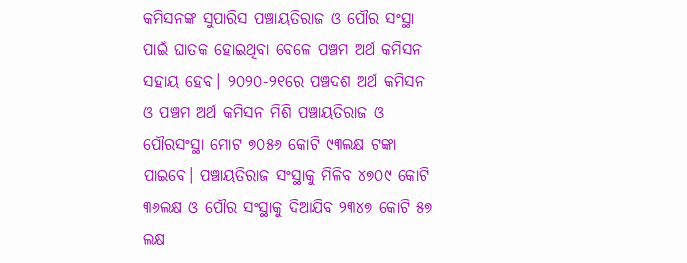କମିସନଙ୍କ ସୁପାରିସ ପଞ୍ଚାୟତିରାଜ ଓ ପୌର ସଂସ୍ଥା ପାଇଁ ଘାତକ ହୋଇଥିବା ବେଳେ ପଞ୍ଚମ ଅର୍ଥ କମିସନ ସହାୟ ହେବ। ୨୦୨୦-୨୧ରେ ପଞ୍ଚଦଶ ଅର୍ଥ କମିସନ ଓ ପଞ୍ଚମ ଅର୍ଥ କମିସନ ମିଶି ପଞ୍ଚାୟତିରାଜ ଓ ପୌରସଂସ୍ଥା ମୋଟ ୭୦୫୬ କୋଟି ୯୩ଲକ୍ଷ ଟଙ୍କା ପାଇବେ। ପଞ୍ଚାୟତିରାଜ ସଂସ୍ଥାକୁ ମିଳିବ ୪୭୦୯ କୋଟି ୩୬ଲକ୍ଷ ଓ ପୌର ସଂସ୍ଥାକୁ ଦିଆଯିବ ୨୩୪୭ କୋଟି ୫୭ ଲକ୍ଷ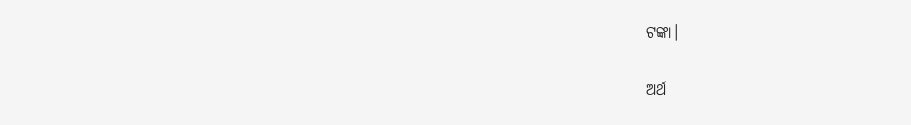ଟଙ୍କା।

ଅର୍ଥ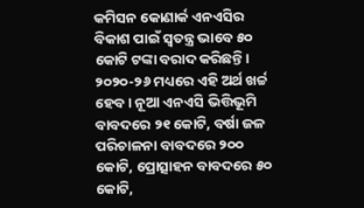କମିସନ କୋଣାର୍କ ଏନଏସିର ବିକାଶ ପାଇଁ ସ୍ବତନ୍ତ୍ର ଭାବେ ୫୦ କୋଟି ଟଙ୍କା ବରାଦ କରିଛନ୍ତି। ୨୦୨୦-୨୬ ମଧ୍ୟରେ ଏହି ଅର୍ଥ ଖର୍ଚ୍ଚ ହେବ। ନୂଆ ଏନଏସି ଭିତ୍ତିଭୂମି ବାବଦରେ ୨୧ କୋଟି, ବର୍ଷା ଜଳ ପରିଚାଳନା ବାବଦରେ ୨୦୦ କୋଟି, ପ୍ରୋତ୍ସାହନ ବାବଦରେ ୫୦ କୋଟି,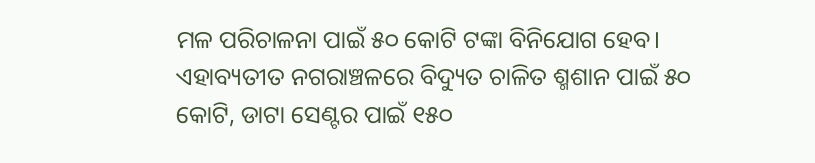ମଳ ପରିଚାଳନା ପାଇଁ ୫୦ କୋଟି ଟଙ୍କା ବିନିଯୋଗ ହେବ। ଏହାବ୍ୟତୀତ ନଗରାଞ୍ଚଳରେ ବିଦ୍ୟୁତ ଚାଳିତ ଶ୍ମଶାନ ପାଇଁ ୫୦ କୋଟି, ଡାଟା ସେଣ୍ଟର ପାଇଁ ୧୫୦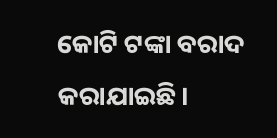କୋଟି ଟଙ୍କା ବରାଦ କରାଯାଇଛି।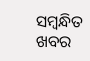ସମ୍ବନ୍ଧିତ ଖବର